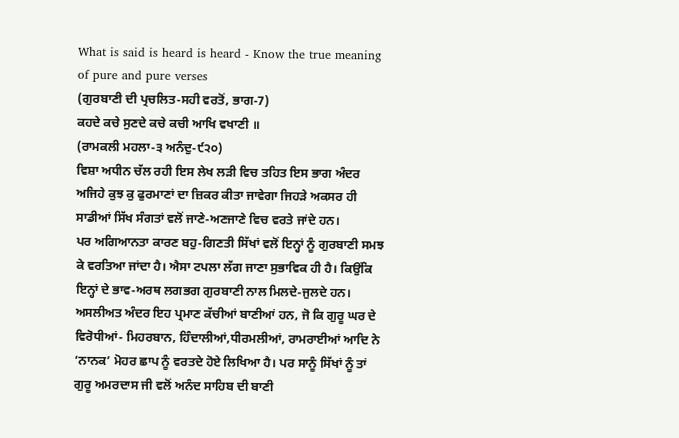What is said is heard is heard - Know the true meaning of pure and pure verses
(ਗੁਰਬਾਣੀ ਦੀ ਪ੍ਰਚਲਿਤ-ਸਹੀ ਵਰਤੋਂ, ਭਾਗ-7)
ਕਹਦੇ ਕਚੇ ਸੁਣਦੇ ਕਚੇ ਕਚੀ ਆਖਿ ਵਖਾਣੀ ॥
(ਰਾਮਕਲੀ ਮਹਲਾ-੩ ਅਨੰਦੁ-੯੨੦)
ਵਿਸ਼ਾ ਅਧੀਨ ਚੱਲ ਰਹੀ ਇਸ ਲੇਖ ਲੜੀ ਵਿਚ ਤਹਿਤ ਇਸ ਭਾਗ ਅੰਦਰ ਅਜਿਹੇ ਕੁਝ ਕੁ ਫੁਰਮਾਣਾਂ ਦਾ ਜ਼ਿਕਰ ਕੀਤਾ ਜਾਵੇਗਾ ਜਿਹੜੇ ਅਕਸਰ ਹੀ ਸਾਡੀਆਂ ਸਿੱਖ ਸੰਗਤਾਂ ਵਲੋਂ ਜਾਣੇ-ਅਣਜਾਣੇ ਵਿਚ ਵਰਤੇ ਜਾਂਦੇ ਹਨ।
ਪਰ ਅਗਿਆਨਤਾ ਕਾਰਣ ਬਹੁ-ਗਿਣਤੀ ਸਿੱਖਾਂ ਵਲੋਂ ਇਨ੍ਹਾਂ ਨੂੰ ਗੁਰਬਾਣੀ ਸਮਝ ਕੇ ਵਰਤਿਆ ਜਾਂਦਾ ਹੈ। ਐਸਾ ਟਪਲਾ ਲੱਗ ਜਾਣਾ ਸੁਭਾਵਿਕ ਹੀ ਹੈ। ਕਿਉਂਕਿ ਇਨ੍ਹਾਂ ਦੇ ਭਾਵ-ਅਰਥ ਲਗਭਗ ਗੁਰਬਾਣੀ ਨਾਲ ਮਿਲਦੇ-ਜੁਲਦੇ ਹਨ। ਅਸਲੀਅਤ ਅੰਦਰ ਇਹ ਪ੍ਰਮਾਣ ਕੱਚੀਆਂ ਬਾਣੀਆਂ ਹਨ, ਜੋ ਕਿ ਗੁਰੂ ਘਰ ਦੇ ਵਿਰੋਧੀਆਂ- ਮਿਹਰਬਾਨ, ਹਿੰਦਾਲੀਆਂ,ਧੀਰਮਲੀਆਂ, ਰਾਮਰਾਈਆਂ ਆਦਿ ਨੇ ‘ਨਾਨਕ’ ਮੋਹਰ ਛਾਪ ਨੂੰ ਵਰਤਦੇ ਹੋਏ ਲਿਖਿਆ ਹੈ। ਪਰ ਸਾਨੂੰ ਸਿੱਖਾਂ ਨੂੰ ਤਾਂ ਗੁਰੂ ਅਮਰਦਾਸ ਜੀ ਵਲੋਂ ਅਨੰਦ ਸਾਹਿਬ ਦੀ ਬਾਣੀ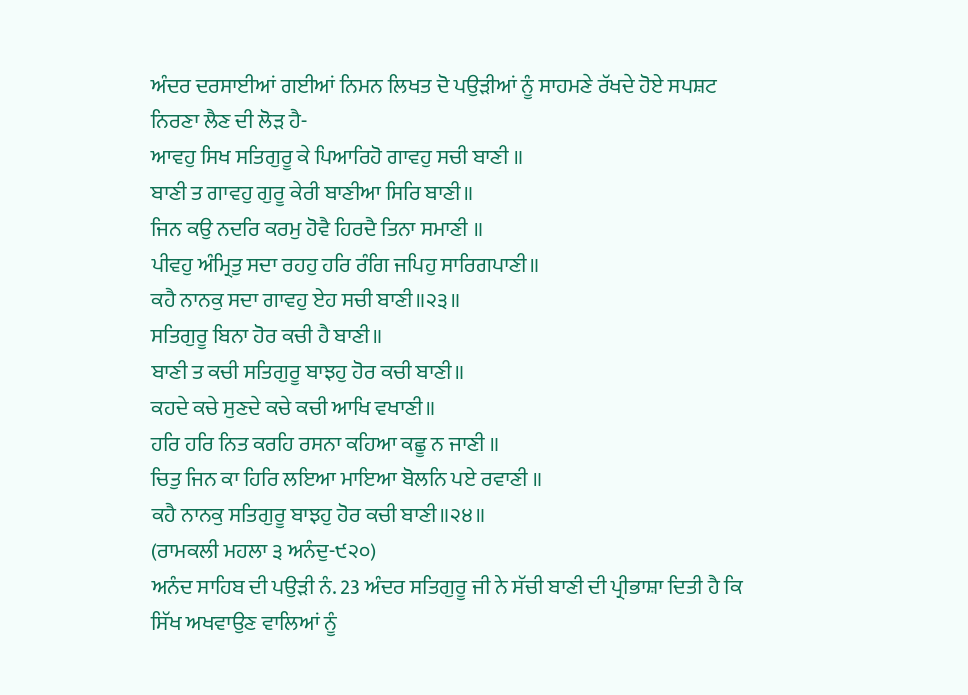ਅੰਦਰ ਦਰਸਾਈਆਂ ਗਈਆਂ ਨਿਮਨ ਲਿਖਤ ਦੋ ਪਉੜੀਆਂ ਨੂੰ ਸਾਹਮਣੇ ਰੱਖਦੇ ਹੋਏ ਸਪਸ਼ਟ ਨਿਰਣਾ ਲੈਣ ਦੀ ਲੋੜ ਹੈ-
ਆਵਹੁ ਸਿਖ ਸਤਿਗੁਰੂ ਕੇ ਪਿਆਰਿਹੋ ਗਾਵਹੁ ਸਚੀ ਬਾਣੀ ॥
ਬਾਣੀ ਤ ਗਾਵਹੁ ਗੁਰੂ ਕੇਰੀ ਬਾਣੀਆ ਸਿਰਿ ਬਾਣੀ॥
ਜਿਨ ਕਉ ਨਦਰਿ ਕਰਮੁ ਹੋਵੈ ਹਿਰਦੈ ਤਿਨਾ ਸਮਾਣੀ ॥
ਪੀਵਹੁ ਅੰਮ੍ਰਿਤੁ ਸਦਾ ਰਹਹੁ ਹਰਿ ਰੰਗਿ ਜਪਿਹੁ ਸਾਰਿਗਪਾਣੀ॥
ਕਹੈ ਨਾਨਕੁ ਸਦਾ ਗਾਵਹੁ ਏਹ ਸਚੀ ਬਾਣੀ॥੨੩॥
ਸਤਿਗੁਰੂ ਬਿਨਾ ਹੋਰ ਕਚੀ ਹੈ ਬਾਣੀ॥
ਬਾਣੀ ਤ ਕਚੀ ਸਤਿਗੁਰੂ ਬਾਝਹੁ ਹੋਰ ਕਚੀ ਬਾਣੀ॥
ਕਹਦੇ ਕਚੇ ਸੁਣਦੇ ਕਚੇ ਕਚੀ ਆਖਿ ਵਖਾਣੀ॥
ਹਰਿ ਹਰਿ ਨਿਤ ਕਰਹਿ ਰਸਨਾ ਕਹਿਆ ਕਛੂ ਨ ਜਾਣੀ ॥
ਚਿਤੁ ਜਿਨ ਕਾ ਹਿਰਿ ਲਇਆ ਮਾਇਆ ਬੋਲਨਿ ਪਏ ਰਵਾਣੀ ॥
ਕਹੈ ਨਾਨਕੁ ਸਤਿਗੁਰੂ ਬਾਝਹੁ ਹੋਰ ਕਚੀ ਬਾਣੀ॥੨੪॥
(ਰਾਮਕਲੀ ਮਹਲਾ ੩ ਅਨੰਦੁ-੯੨੦)
ਅਨੰਦ ਸਾਹਿਬ ਦੀ ਪਉੜੀ ਨੰ. 23 ਅੰਦਰ ਸਤਿਗੁਰੂ ਜੀ ਨੇ ਸੱਚੀ ਬਾਣੀ ਦੀ ਪ੍ਰੀਭਾਸ਼ਾ ਦਿਤੀ ਹੈ ਕਿ ਸਿੱਖ ਅਖਵਾਉਣ ਵਾਲਿਆਂ ਨੂੰ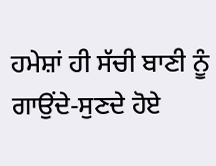ਹਮੇਸ਼ਾਂ ਹੀ ਸੱਚੀ ਬਾਣੀ ਨੂੰ ਗਾਉਂਦੇ-ਸੁਣਦੇ ਹੋਏ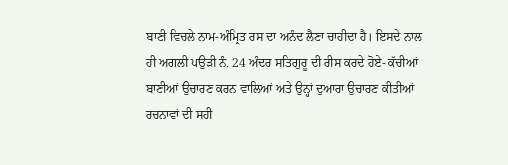ਬਾਣੀ ਵਿਚਲੇ ਨਾਮ-ਅੰਮ੍ਰਿਤ ਰਸ ਦਾ ਅਨੰਦ ਲੈਣਾ ਚਾਹੀਦਾ ਹੈ। ਇਸਦੇ ਨਾਲ ਹੀ ਅਗਲੀ ਪਉੜੀ ਨੰ. 24 ਅੰਦਰ ਸਤਿਗੁਰੂ ਦੀ ਰੀਸ ਕਰਦੇ ਹੋਏ- ਕੱਚੀਆਂ ਬਾਣੀਆਂ ਉਚਾਰਣ ਕਰਨ ਵਾਲਿਆਂ ਅਤੇ ਉਨ੍ਹਾਂ ਦੁਆਰਾ ਉਚਾਰਣ ਕੀਤੀਆਂ ਰਚਨਾਵਾਂ ਦੀ ਸਹੀ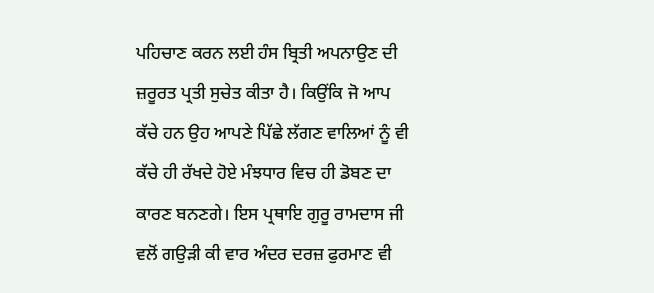ਪਹਿਚਾਣ ਕਰਨ ਲਈ ਹੰਸ ਬ੍ਰਿਤੀ ਅਪਨਾਉਣ ਦੀ ਜ਼ਰੂਰਤ ਪ੍ਰਤੀ ਸੁਚੇਤ ਕੀਤਾ ਹੈ। ਕਿਉਂਕਿ ਜੋ ਆਪ ਕੱਚੇ ਹਨ ਉਹ ਆਪਣੇ ਪਿੱਛੇ ਲੱਗਣ ਵਾਲਿਆਂ ਨੂੰ ਵੀ ਕੱਚੇ ਹੀ ਰੱਖਦੇ ਹੋਏ ਮੰਝਧਾਰ ਵਿਚ ਹੀ ਡੋਬਣ ਦਾ ਕਾਰਣ ਬਨਣਗੇ। ਇਸ ਪ੍ਰਥਾਇ ਗੁਰੂ ਰਾਮਦਾਸ ਜੀ ਵਲੋਂ ਗਉੜੀ ਕੀ ਵਾਰ ਅੰਦਰ ਦਰਜ਼ ਫੁਰਮਾਣ ਵੀ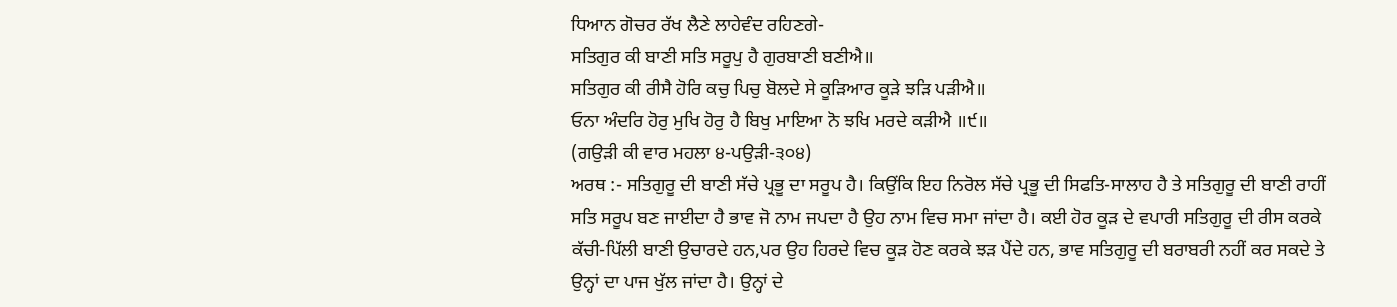ਧਿਆਨ ਗੋਚਰ ਰੱਖ ਲੈਣੇ ਲਾਹੇਵੰਦ ਰਹਿਣਗੇ-
ਸਤਿਗੁਰ ਕੀ ਬਾਣੀ ਸਤਿ ਸਰੂਪੁ ਹੈ ਗੁਰਬਾਣੀ ਬਣੀਐ॥
ਸਤਿਗੁਰ ਕੀ ਰੀਸੈ ਹੋਰਿ ਕਚੁ ਪਿਚੁ ਬੋਲਦੇ ਸੇ ਕੂੜਿਆਰ ਕੂੜੇ ਝੜਿ ਪੜੀਐ॥
ਓਨਾ ਅੰਦਰਿ ਹੋਰੁ ਮੁਖਿ ਹੋਰੁ ਹੈ ਬਿਖੁ ਮਾਇਆ ਨੋ ਝਖਿ ਮਰਦੇ ਕੜੀਐ ॥੯॥
(ਗਉੜੀ ਕੀ ਵਾਰ ਮਹਲਾ ੪-ਪਉੜੀ-੩੦੪)
ਅਰਥ :- ਸਤਿਗੁਰੂ ਦੀ ਬਾਣੀ ਸੱਚੇ ਪ੍ਰਭੂ ਦਾ ਸਰੂਪ ਹੈ। ਕਿਉਂਕਿ ਇਹ ਨਿਰੋਲ ਸੱਚੇ ਪ੍ਰਭੂ ਦੀ ਸਿਫਤਿ-ਸਾਲਾਹ ਹੈ ਤੇ ਸਤਿਗੁਰੂ ਦੀ ਬਾਣੀ ਰਾਹੀਂ ਸਤਿ ਸਰੂਪ ਬਣ ਜਾਈਦਾ ਹੈ ਭਾਵ ਜੋ ਨਾਮ ਜਪਦਾ ਹੈ ਉਹ ਨਾਮ ਵਿਚ ਸਮਾ ਜਾਂਦਾ ਹੈ। ਕਈ ਹੋਰ ਕੂੜ ਦੇ ਵਪਾਰੀ ਸਤਿਗੁਰੂ ਦੀ ਰੀਸ ਕਰਕੇ ਕੱਚੀ-ਪਿੱਲੀ ਬਾਣੀ ਉਚਾਰਦੇ ਹਨ,ਪਰ ਉਹ ਹਿਰਦੇ ਵਿਚ ਕੂੜ ਹੋਣ ਕਰਕੇ ਝੜ ਪੈਂਦੇ ਹਨ, ਭਾਵ ਸਤਿਗੁਰੂ ਦੀ ਬਰਾਬਰੀ ਨਹੀਂ ਕਰ ਸਕਦੇ ਤੇ ਉਨ੍ਹਾਂ ਦਾ ਪਾਜ ਖੁੱਲ ਜਾਂਦਾ ਹੈ। ਉਨ੍ਹਾਂ ਦੇ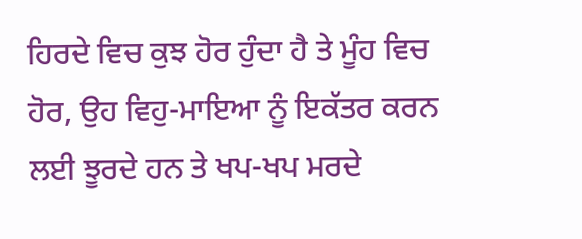ਹਿਰਦੇ ਵਿਚ ਕੁਝ ਹੋਰ ਹੁੰਦਾ ਹੈ ਤੇ ਮੂੰਹ ਵਿਚ ਹੋਰ, ਉਹ ਵਿਹੁ-ਮਾਇਆ ਨੂੰ ਇਕੱਤਰ ਕਰਨ ਲਈ ਝੂਰਦੇ ਹਨ ਤੇ ਖਪ-ਖਪ ਮਰਦੇ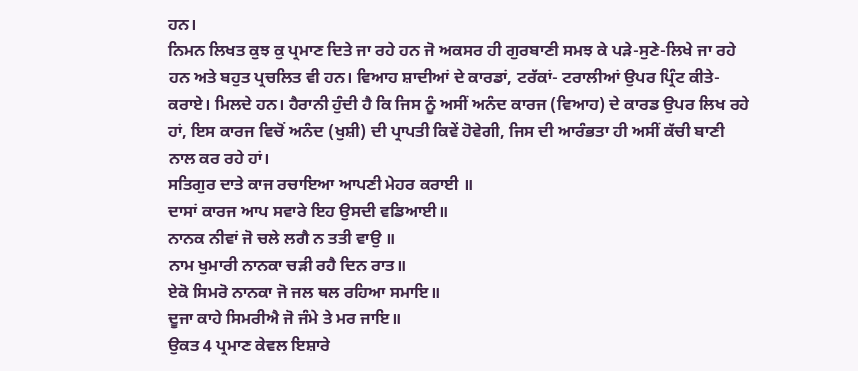ਹਨ।
ਨਿਮਨ ਲਿਖਤ ਕੁਝ ਕੁ ਪ੍ਰਮਾਣ ਦਿਤੇ ਜਾ ਰਹੇ ਹਨ ਜੋ ਅਕਸਰ ਹੀ ਗੁਰਬਾਣੀ ਸਮਝ ਕੇ ਪੜੇ-ਸੁਣੇ-ਲਿਖੇ ਜਾ ਰਹੇ ਹਨ ਅਤੇ ਬਹੁਤ ਪ੍ਰਚਲਿਤ ਵੀ ਹਨ। ਵਿਆਹ ਸ਼ਾਦੀਆਂ ਦੇ ਕਾਰਡਾਂ, ਟਰੱਕਾਂ- ਟਰਾਲੀਆਂ ਉਪਰ ਪ੍ਰਿੰਟ ਕੀਤੇ-ਕਰਾਏ। ਮਿਲਦੇ ਹਨ। ਹੈਰਾਨੀ ਹੁੰਦੀ ਹੈ ਕਿ ਜਿਸ ਨੂੰ ਅਸੀਂ ਅਨੰਦ ਕਾਰਜ (ਵਿਆਹ) ਦੇ ਕਾਰਡ ਉਪਰ ਲਿਖ ਰਹੇ ਹਾਂ, ਇਸ ਕਾਰਜ ਵਿਚੋਂ ਅਨੰਦ (ਖੁਸ਼ੀ) ਦੀ ਪ੍ਰਾਪਤੀ ਕਿਵੇਂ ਹੋਵੇਗੀ, ਜਿਸ ਦੀ ਆਰੰਭਤਾ ਹੀ ਅਸੀਂ ਕੱਚੀ ਬਾਣੀ ਨਾਲ ਕਰ ਰਹੇ ਹਾਂ।
ਸਤਿਗੁਰ ਦਾਤੇ ਕਾਜ ਰਚਾਇਆ ਆਪਣੀ ਮੇਹਰ ਕਰਾਈ ॥
ਦਾਸਾਂ ਕਾਰਜ ਆਪ ਸਵਾਰੇ ਇਹ ਉਸਦੀ ਵਡਿਆਈ॥
ਨਾਨਕ ਨੀਵਾਂ ਜੋ ਚਲੇ ਲਗੈ ਨ ਤਤੀ ਵਾਉ ॥
ਨਾਮ ਖੁਮਾਰੀ ਨਾਨਕਾ ਚੜੀ ਰਹੈ ਦਿਨ ਰਾਤ॥
ਏਕੋ ਸਿਮਰੋ ਨਾਨਕਾ ਜੋ ਜਲ ਥਲ ਰਹਿਆ ਸਮਾਇ॥
ਦੂਜਾ ਕਾਹੇ ਸਿਮਰੀਐ ਜੋ ਜੰਮੇ ਤੇ ਮਰ ਜਾਇ॥
ਉਕਤ 4 ਪ੍ਰਮਾਣ ਕੇਵਲ ਇਸ਼ਾਰੇ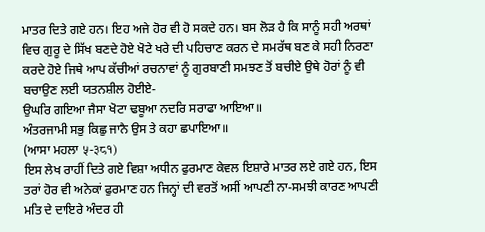ਮਾਤਰ ਦਿਤੇ ਗਏ ਹਨ। ਇਹ ਅਜੇ ਹੋਰ ਵੀ ਹੋ ਸਕਦੇ ਹਨ। ਬਸ ਲੋੜ ਹੈ ਕਿ ਸਾਨੂੰ ਸਹੀ ਅਰਥਾਂ ਵਿਚ ਗੁਰੂ ਦੇ ਸਿੱਖ ਬਣਦੇ ਹੋਏ ਖੋਟੇ ਖਰੇ ਦੀ ਪਹਿਚਾਣ ਕਰਨ ਦੇ ਸਮਰੱਥ ਬਣ ਕੇ ਸਹੀ ਨਿਰਣਾ ਕਰਦੇ ਹੋਏ ਜਿਥੇ ਆਪ ਕੱਚੀਆਂ ਰਚਨਾਵਾਂ ਨੂੰ ਗੁਰਬਾਣੀ ਸਮਝਣ ਤੋਂ ਬਚੀਏ ਉਥੇ ਹੋਰਾਂ ਨੂੰ ਵੀ ਬਚਾਉਣ ਲਈ ਯਤਨਸ਼ੀਲ ਹੋਈਏ-
ਉਘਰਿ ਗਇਆ ਜੈਸਾ ਖੋਟਾ ਢਬੂਆ ਨਦਰਿ ਸਰਾਫਾ ਆਇਆ॥
ਅੰਤਰਜਾਮੀ ਸਭੁ ਕਿਛੁ ਜਾਨੈ ਉਸ ਤੇ ਕਹਾ ਛਪਾਇਆ॥
(ਆਸਾ ਮਹਲਾ ५-३८१)
ਇਸ ਲੇਖ ਰਾਹੀਂ ਦਿਤੇ ਗਏ ਵਿਸ਼ਾ ਅਧੀਨ ਫੁਰਮਾਣ ਕੇਵਲ ਇਸ਼ਾਰੇ ਮਾਤਰ ਲਏ ਗਏ ਹਨ, ਇਸ ਤਰਾਂ ਹੋਰ ਵੀ ਅਨੇਕਾਂ ਫੁਰਮਾਣ ਹਨ ਜਿਨ੍ਹਾਂ ਦੀ ਵਰਤੋਂ ਅਸੀਂ ਆਪਣੀ ਨਾ-ਸਮਝੀ ਕਾਰਣ ਆਪਣੀ ਮਤਿ ਦੇ ਦਾਇਰੇ ਅੰਦਰ ਹੀ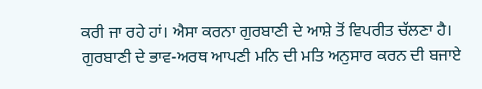ਕਰੀ ਜਾ ਰਹੇ ਹਾਂ। ਐਸਾ ਕਰਨਾ ਗੁਰਬਾਣੀ ਦੇ ਆਸ਼ੇ ਤੋਂ ਵਿਪਰੀਤ ਚੱਲਣਾ ਹੈ। ਗੁਰਬਾਣੀ ਦੇ ਭਾਵ-ਅਰਥ ਆਪਣੀ ਮਨਿ ਦੀ ਮਤਿ ਅਨੁਸਾਰ ਕਰਨ ਦੀ ਬਜਾਏ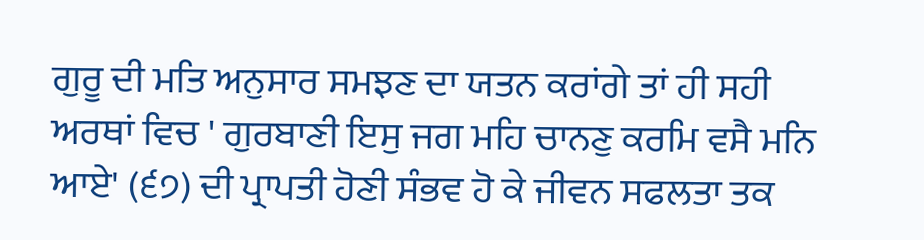ਗੁਰੂ ਦੀ ਮਤਿ ਅਨੁਸਾਰ ਸਮਝਣ ਦਾ ਯਤਨ ਕਰਾਂਗੇ ਤਾਂ ਹੀ ਸਹੀ ਅਰਥਾਂ ਵਿਚ ' ਗੁਰਬਾਣੀ ਇਸੁ ਜਗ ਮਹਿ ਚਾਨਣੁ ਕਰਮਿ ਵਸੈ ਮਨਿ ਆਏ' (੬੭) ਦੀ ਪ੍ਰਾਪਤੀ ਹੋਣੀ ਸੰਭਵ ਹੋ ਕੇ ਜੀਵਨ ਸਫਲਤਾ ਤਕ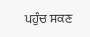ਪਹੁੰਚ ਸਕਣ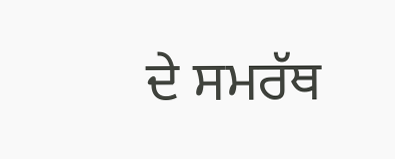ਦੇ ਸਮਰੱਥ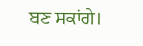ਬਣ ਸਕਾਂਗੇ।